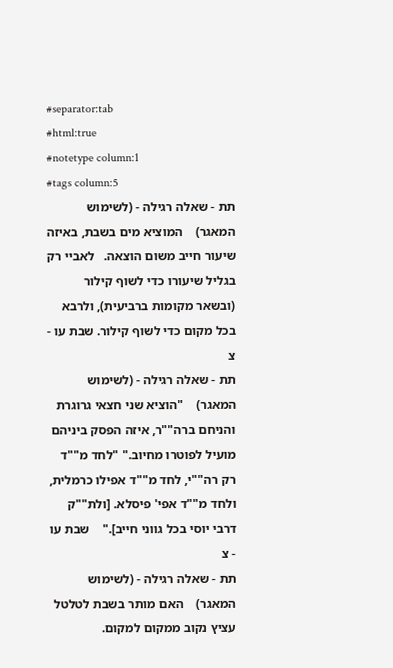#separator:tab
#html:true
#notetype column:1
#tags column:5
תת - שאלה רגילה - (לשימוש המאגר)    המוציא מים בשבת, באיזה שיעור חייב משום הוצאה.   לאביי רק בגליל שיעורו כדי לשוף קילור (ובשאר מקומות ברביעית), ולרבא בכל מקום כדי לשוף קילור. שבת עו - צ
תת - שאלה רגילה - (לשימוש המאגר)    "הוציא שני חצאי גרוגרת והניחם ברה""ר, איזה הפסק ביניהם מועיל לפוטרו מחיוב." "לחד מ""ד רק רה""י, לחד מ""ד אפילו כרמלית, ולחד מ""ד אפי' פיסלא. [ולת""ק דרבי יוסי בכל גווני חייב]."    שבת עו - צ
תת - שאלה רגילה - (לשימוש המאגר)    האם מותר בשבת לטלטל עציץ נקוב ממקום למקום.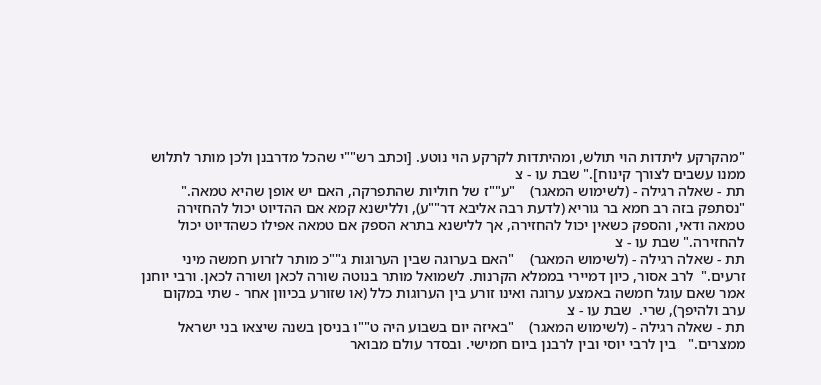"מהקרקע ליתדות הוי תולש, ומהיתדות לקרקע הוי נוטע. [וכתב רש""י שהכל מדרבנן ולכן מותר לתלוש ממנו עשבים לצורך קינוח]." שבת עו - צ
תת - שאלה רגילה - (לשימוש המאגר)    "ע""ז של חוליות שהתפרקה, האם יש אופן שהיא טמאה."    "נסתפק בזה רב חמא בר גוריא (לדעת רבה אליבא דר""ע), וללישנא קמא אם ההדיוט יכול להחזירה טמאה ודאי, והספק כשאין יכול להחזירה, אך ללישנא בתרא הספק אם טמאה אפילו כשהדיוט יכול להחזירה." שבת עו - צ
תת - שאלה רגילה - (לשימוש המאגר)    "האם בערוגה שבין הערוגות ג""כ מותר לזרוע חמשה מיני זרעים."  לרב אסור, כיון דמיירי בממלא הקרנות. לשמואל מותר בנוטה שורה לכאן ושורה לכאן. ורבי יוחנן אמר שאם עוגל חמשה באמצע ערוגה ואינו זורע בין הערוגות כלל (או שזורע בכיוון אחר - שתי במקום ערב ולהיפך), שרי.  שבת עו - צ
תת - שאלה רגילה - (לשימוש המאגר)    "באיזה יום בשבוע היה ט""ו בניסן בשנה שיצאו בני ישראל ממצרים."   בין לרבי יוסי ובין לרבנן ביום חמישי. ובסדר עולם מבואר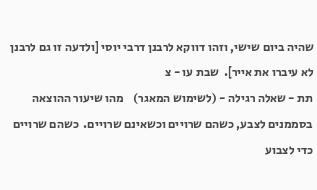שהיה ביום שישי, וזהו דווקא לרבנן דרבי יוסי [ולדעה זו גם לרבנן לא עיברו את אייר].  שבת עו - צ
תת - שאלה רגילה - (לשימוש המאגר)    מהו שיעור ההוצאה בסממנים לצבע, כשהם שרויים וכשאינם שרויים.  כשהם שרויים כדי לצבוע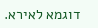דוגמא לאירא.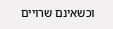וכשאינם שרויים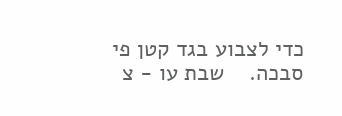כדי לצבוע בגד קטן פי סבכה.    שבת עו - צ